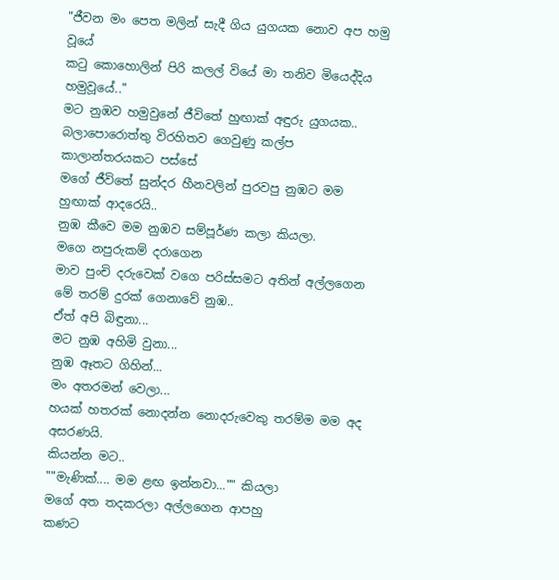"ජීවන මං පෙත මලින් සැදී ගිය යුගයක නොව අප හමු වූයේ
කටු කොහොලින් පිරි කලල් වියේ මා තනිව මියෙද්දිය හමුවූයේ.."
මට නුඹව හමුවුනේ ජීවිතේ හුඟාක් අඳුරු යුගයක..
බලාපොරොත්තු විරහිතව ගෙවුණු කල්ප කාලාන්තරයකට පස්සේ
මගේ ජීවිතේ සුන්දර හීනවලින් පුරවපු නුඹට මම හුඟාක් ආදරෙයි..
නුඹ කීවෙ මම නුඹව සම්පූර්ණ කලා කියලා.
මගෙ නපුරුකම් දරාගෙන
මාව පුංචි දරුවෙක් වගෙ පරිස්සමට අතින් අල්ලගෙන
මේ තරම් දුරක් ගෙනාවේ නුඹ..
ඒත් අපි බිඳුනා...
මට නුඹ අහිමි වුනා...
නුඹ ඈතට ගිහින්...
මං අතරමන් වෙලා...
හයක් හතරක් නොදන්න නොදරුවෙකු තරම්ම මම අද අසරණයි.
කියන්න මට..
""මැණික්.... මම ළඟ ඉන්නවා..."" කියලා
මගේ අත තදකරලා අල්ලගෙන ආපහු
කණට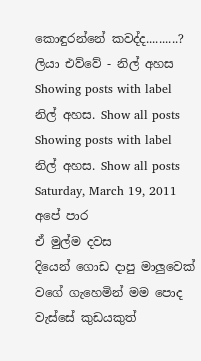කොඳුරන්නේ කවද්ද..........?
ලියා එව්වේ - නිල් අහස
Showing posts with label නිල් අහස. Show all posts
Showing posts with label නිල් අහස. Show all posts
Saturday, March 19, 2011
අපේ පාර
ඒ මුල්ම දවස
දියෙන් ගොඩ දාපු මාලුවෙක් වගේ ගැහෙමින් මම පොද වැස්සේ කුඩයකුත්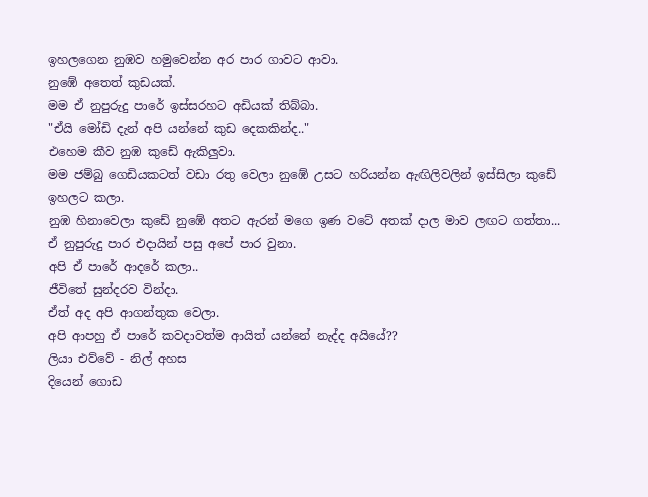ඉහලගෙන නුඹව හමුවෙන්න අර පාර ගාවට ආවා.
නුඹේ අතෙත් කුඩයක්.
මම ඒ නුපුරුදු පාරේ ඉස්සරහට අඩියක් තිබ්බා.
"ඒයි මෝඩි දැන් අපි යන්නේ කුඩ දෙකකින්ද.."
එහෙම කීව නුඹ කුඩේ ඇකිලුවා.
මම ජම්බු ගෙඩියකටත් වඩා රතු වෙලා නුඹේ උසට හරියන්න ඇඟිලිවලින් ඉස්සිලා කුඩේ ඉහලට කලා.
නුඹ හිනාවෙලා කුඩේ නුඹේ අතට ඇරන් මගෙ ඉණ වටේ අතක් දාල මාව ලඟට ගත්තා...
ඒ නුපුරුදු පාර එදායින් පසු අපේ පාර වුනා.
අපි ඒ පාරේ ආදරේ කලා..
ජීවිතේ සුන්දරව වින්දා.
ඒත් අද අපි ආගන්තුක වෙලා.
අපි ආපහු ඒ පාරේ කවදාවත්ම ආයිත් යන්නේ නැද්ද අයියේ??
ලියා එව්වේ - නිල් අහස
දියෙන් ගොඩ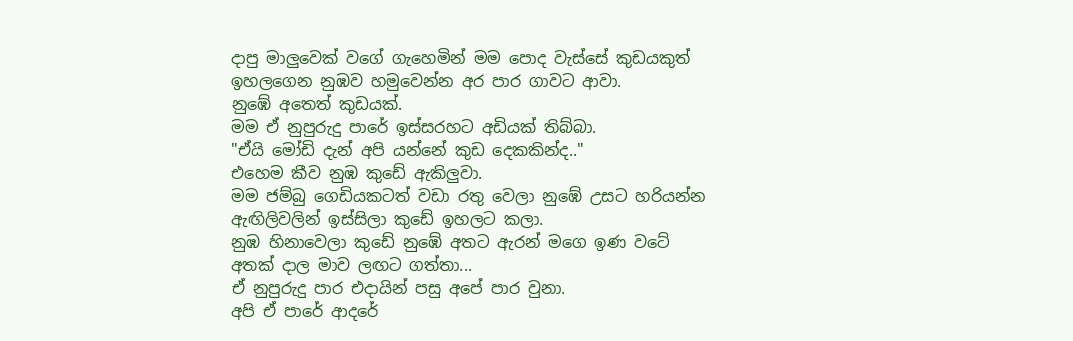දාපු මාලුවෙක් වගේ ගැහෙමින් මම පොද වැස්සේ කුඩයකුත් ඉහලගෙන නුඹව හමුවෙන්න අර පාර ගාවට ආවා.
නුඹේ අතෙත් කුඩයක්.
මම ඒ නුපුරුදු පාරේ ඉස්සරහට අඩියක් තිබ්බා.
"ඒයි මෝඩි දැන් අපි යන්නේ කුඩ දෙකකින්ද.."
එහෙම කීව නුඹ කුඩේ ඇකිලුවා.
මම ජම්බු ගෙඩියකටත් වඩා රතු වෙලා නුඹේ උසට හරියන්න ඇඟිලිවලින් ඉස්සිලා කුඩේ ඉහලට කලා.
නුඹ හිනාවෙලා කුඩේ නුඹේ අතට ඇරන් මගෙ ඉණ වටේ අතක් දාල මාව ලඟට ගත්තා...
ඒ නුපුරුදු පාර එදායින් පසු අපේ පාර වුනා.
අපි ඒ පාරේ ආදරේ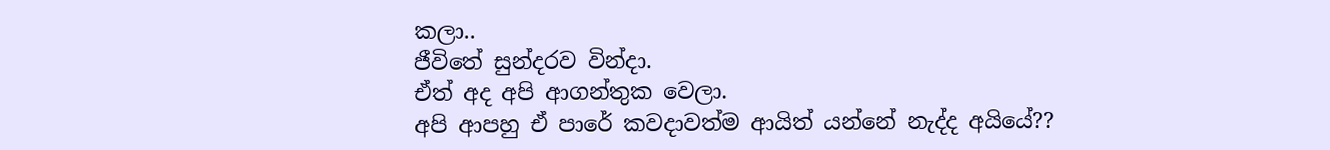කලා..
ජීවිතේ සුන්දරව වින්දා.
ඒත් අද අපි ආගන්තුක වෙලා.
අපි ආපහු ඒ පාරේ කවදාවත්ම ආයිත් යන්නේ නැද්ද අයියේ??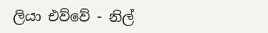ලියා එව්වේ - නිල්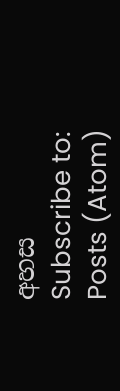අහස
Subscribe to:
Posts (Atom)